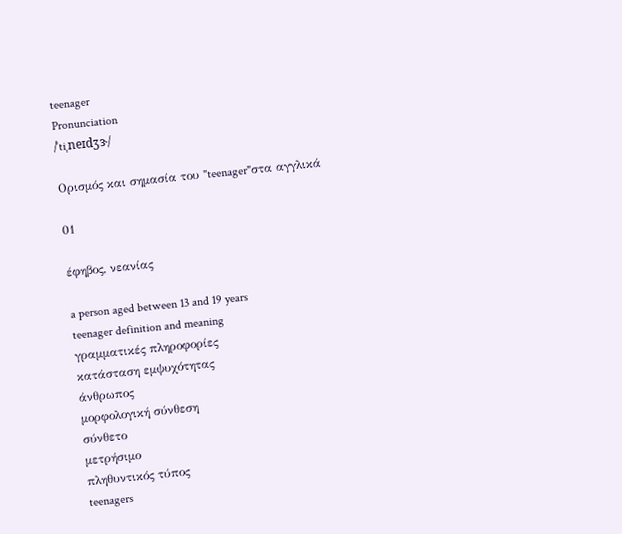teenager
Pronunciation
/ˈtiˌneɪdʒɝ/

Ορισμός και σημασία του "teenager"στα αγγλικά

01

έφηβος, νεανίας

a person aged between 13 and 19 years
teenager definition and meaning
γραμματικές πληροφορίες
κατάσταση εμψυχότητας
άνθρωπος
μορφολογική σύνθεση
σύνθετο
μετρήσιμο
πληθυντικός τύπος
teenagers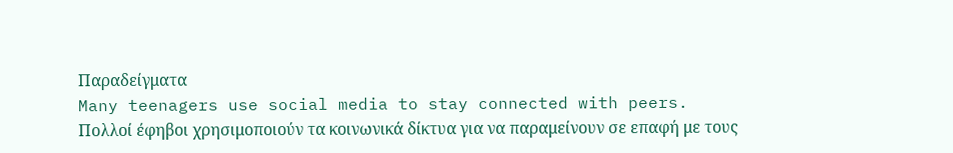Παραδείγματα
Many teenagers use social media to stay connected with peers.
Πολλοί έφηβοι χρησιμοποιούν τα κοινωνικά δίκτυα για να παραμείνουν σε επαφή με τους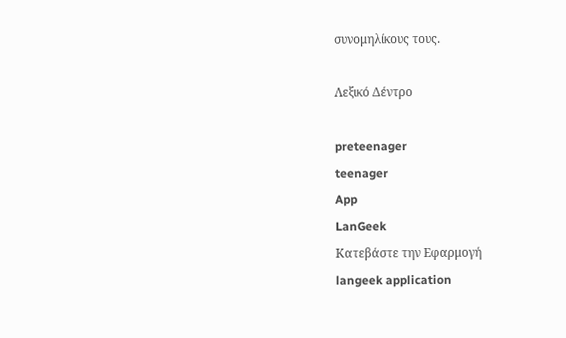συνομηλίκους τους.

Λεξικό Δέντρο

preteenager
teenager
App
LanGeek
Κατεβάστε την Εφαρμογή
langeek application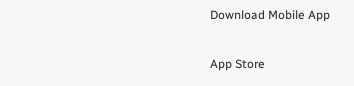Download Mobile App

App Store